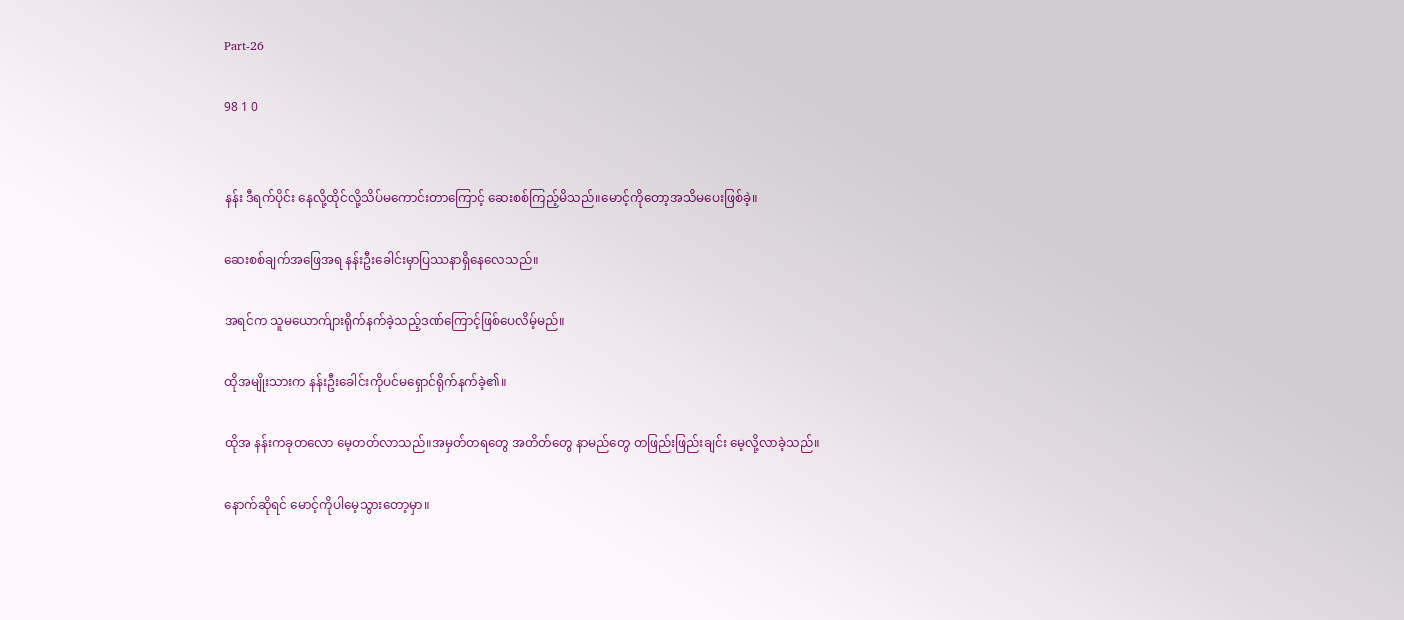Part-26

98 1 0


နန်း ဒီရက်ပိုင်း နေလို့ထိုင်လို့သိပ်မကောင်းတာကြောင့် ဆေးစစ်ကြည့်မိသည်။မောင့်ကိုတော့အသိမပေးဖြစ်ခဲ့။

ဆေးစစ်ချက်အဖြေအရ နန်းဦးခေါင်းမှာပြဿနာရှိနေလေသည်။

အရင်က သူမယောက်ျားရိုက်နက်ခဲ့သည့်ဒဏ်ကြောင့်ဖြစ်ပေလိမ့်မည်။

ထိုအမျိုးသားက နန်းဦးခေါင်းကိုပင်မရှောင်ရိုက်နက်ခဲ့၏။

ထိုအ နန်းကခုတလော မေ့တတ်လာသည်။အမှတ်တရတွေ အတိတ်တွေ နာမည်တွေ တဖြည်းဖြည်းချင်း မေ့လို့လာခဲ့သည်။

နောက်ဆိုရင် မောင့်ကိုပါမေ့သွားတော့မှာ။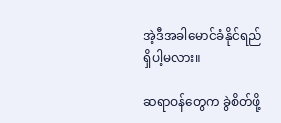အဲ့ဒီအခါမောင်ခံနိုင်ရည်ရှိပါ့မလား။

ဆရာဝန်တွေက ခွဲစိတ်ဖို့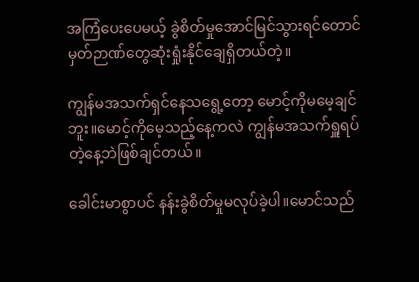အကြံပေးပေမယ့် ခွဲစိတ်မှုအောင်မြင်သွားရင်တောင် မှတ်ဉာဏ်တွေဆုံးရှုံးနိုင်ချေရှိတယ်တဲ့။

ကျွန်မအသက်ရှင်နေသရွေ့တော့ မောင့်ကိုမမေ့ချင်ဘူး။မောင့်ကိုမေ့သည့်နေ့ကလဲ ကျွန်မအသက်ရှူရပ်တဲ့နေ့ဘဲဖြစ်ချင်တယ်။

ခေါင်းမာစွာပင် နန်းခွဲစိတ်မှုမလုပ်ခဲ့ပါ။မောင်သည်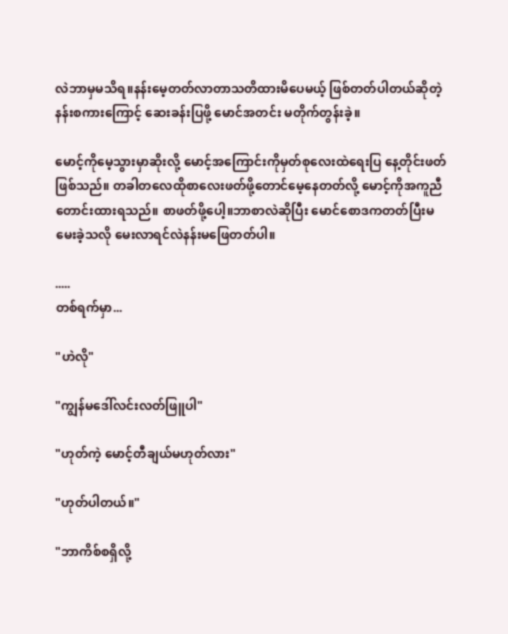လဲဘာမှမသိရ။နန်းမေ့တတ်လာတာသတိထားမိပေမယ့် ဖြစ်တတ်ပါတယ်ဆိုတဲ့နန်းစကားကြောင့် ဆေးခန်းပြဖို့ မောင်အတင်း မတိုက်တွန်းခဲ့။

မောင့်ကိုမေ့သွားမှာဆိုးလို့ မောင့်အကြောင်းကိုမှတ်စုလေးထဲရေးပြ နေ့တိုင်းဖတ်ဖြစ်သည်။ တခါတလေထိုစာလေးဖတ်ဖို့တောင်မေ့နေတတ်လို့ မောင့်ကိုအကူညီတောင်းထားရသည်။ စာဖတ်ဖို့ပေါ့။ဘာစာလဲဆိုပြီး မောင်စောဒကတတ်ပြီးမမေးခဲ့သလို မေးလာရင်လဲနန်းမဖြေတတ်ပါ။

.....
တစ်ရက်မှာ...

"ဟဲလို"

"ကျွန်မဒေါ်လင်းလတ်ဖြူပါ"

"ဟုတ်ကဲ့ မောင့်တီချယ်မဟုတ်လား"

"ဟုတ်ပါတယ်။"

"ဘာကိစ်စရှိလို့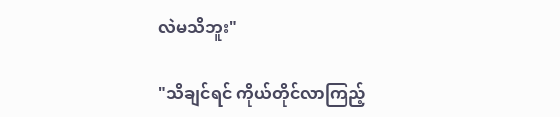လဲမသိဘူး"

"သိချင်ရင် ကိုယ်တိုင်လာကြည့်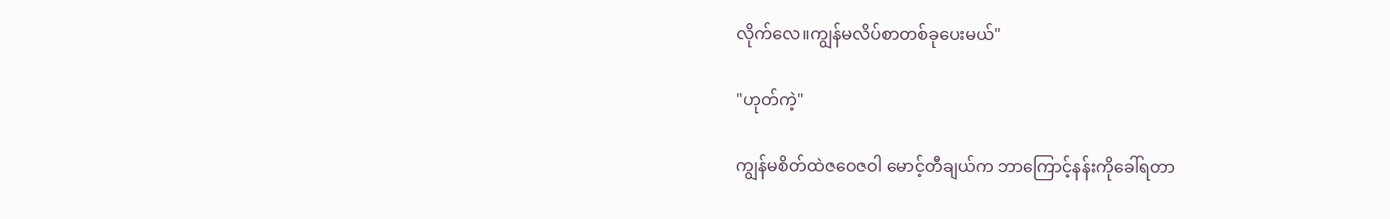လိုက်လေ။ကျွန်မလိပ်စာတစ်ခုပေးမယ်"

"ဟုတ်ကဲ့"

ကျွန်မစိတ်ထဲဇဝေဇဝါ မောင့်တီချယ်က ဘာကြောင့်နန်းကိုခေါ်ရတာ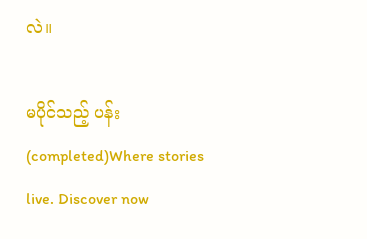လဲ။

မပိုင်သည့် ပန်း(completed)Where stories live. Discover now